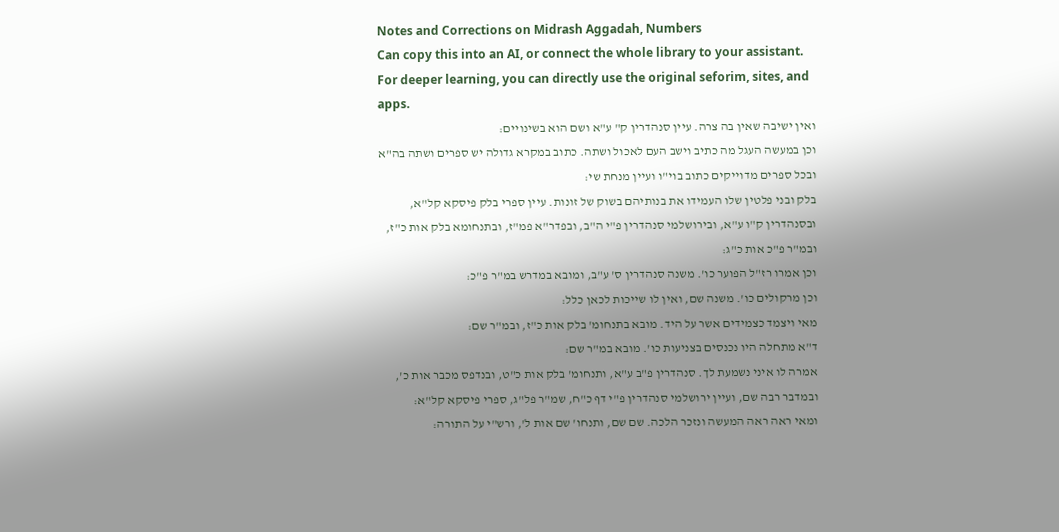Notes and Corrections on Midrash Aggadah, Numbers
Can copy this into an AI, or connect the whole library to your assistant. For deeper learning, you can directly use the original seforim, sites, and apps.
ואין ישיבה שאין בה צרה. עיין סנהדרין ק" ע"א ושם הוא בשינויים:
וכן במעשה העגל מה כתיב וישב העם לאכול ושתה. כתוב במקרא גדולה יש ספרים ושתה בה"א ובכל ספרים מדוייקים כתוב בוי"ו ועיין מנחת שי:
בלק ובני פלטין שלו העמידו את בנותיהם בשוק של זונות. עיין ספרי בלק פיסקא קל"א, ובסנהדרין ק"ו ע"א, ובירושלמי סנהדרין פ"י ה"ב, ובפדר"א פמ"ז, ובתנחומא בלק אות כ"ז, ובמ"ר פ"כ אות כ"ג:
וכן אמרו רז"ל הפוער כו'. משנה סנהדרין ס' ע"ב, ומובא במדרש במ"ר פ"כ:
וכן מרקולים כו'. משנה שם, ואין לו שייכות לכאן כלל:
מאי ויצמד כצמידים אשר על היד. מובא בתנחומ' בלק אות כ"ז, ובמ"ר שם:
ד"א מתחלה היו נכנסים בצניעות כו'. מובא במ"ר שם:
אמרה לו איני נשמעת לך. סנהדרין פ"ב ע"א, ותנחומ' בלק אות כ"ט, ובנדפס מכבר אות כ', ובמדבר רבה שם, ועיין ירושלמי סנהדרין פ"י דף כ"ח, שמ"ר פל"ג, ספרי פיסקא קל"א:
ומאי ראה ראה המעשה ונזכר הלכה. שם שם, ותנחו' שם אות ל', ורש"י על התורה: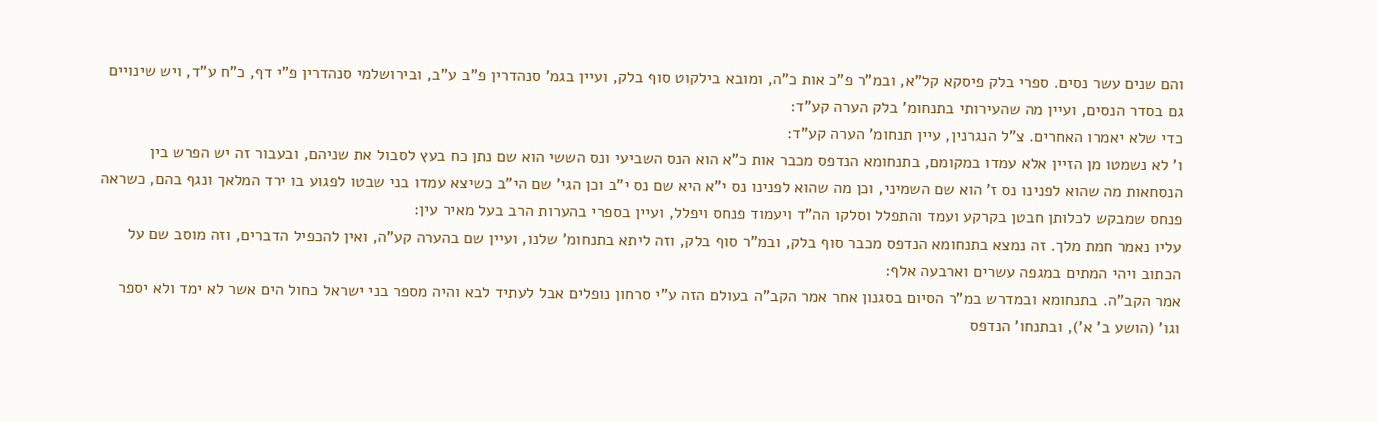והם שנים עשר נסים. ספרי בלק פיסקא קל"א, ובמ"ר פ"כ אות כ"ה, ומובא בילקוט סוף בלק, ועיין בגמ' סנהדרין פ"ב ע"ב, ובירושלמי סנהדרין פ"י דף, כ"ח ע"ד, ויש שינויים גם בסדר הנסים, ועיין מה שהעירותי בתנחומ' בלק הערה קע"ד:
כדי שלא יאמרו האחרים. צ"ל הנגרנין, עיין תנחומ' הערה קע"ד:
ו' לא נשמטו מן הזיין אלא עמדו במקומם, בתנחומא הנדפס מכבר אות כ"א הוא הנס השביעי ונס הששי הוא שם נתן כח בעץ לסבול את שניהם, ובעבור זה יש הפרש בין הנסחאות מה שהוא לפנינו נס ז' הוא שם השמיני, וכן מה שהוא לפנינו נס י"א היא שם נס י"ב וכן הגי' שם הי"ב כשיצא עמדו בני שבטו לפגוע בו ירד המלאך ונגף בהם, כשראה פנחס שמבקש לכלותן חבטן בקרקע ועמד והתפלל וסלקו הה"ד ויעמוד פנחס ויפלל, ועיין בספרי בהערות הרב בעל מאיר עין:
עליו נאמר חמת מלך. זה נמצא בתנחומא הנדפס מכבר סוף בלק, ובמ"ר סוף בלק, וזה ליתא בתנחומ' שלנו, ועיין שם בהערה קע"ה, ואין להכפיל הדברים, וזה מוסב שם על הכתוב ויהי המתים במגפה עשרים וארבעה אלף:
אמר הקב"ה. בתנחומא ובמדרש במ"ר הסיום בסגנון אחר אמר הקב"ה בעולם הזה ע"י סרחון נופלים אבל לעתיד לבא והיה מספר בני ישראל כחול הים אשר לא ימד ולא יספר וגו' (הושע ב' א'), ובתנחו' הנדפס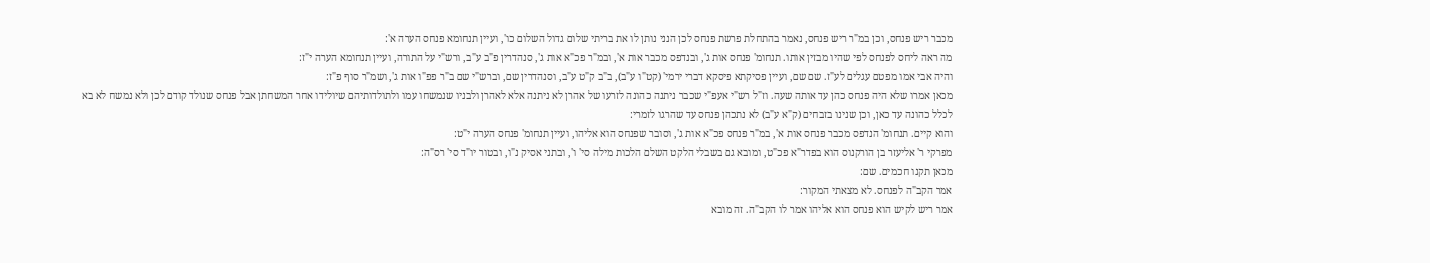מכבר ריש פנחס, וכן במ"ר ריש פנחס, נאמר בהתחלת פרשת פנחס לכן הנני נותן לו את בריתי שלום גדול השלום כו', ועיין תנחומא פנחס הערה א':
מה ראה ליחס לפנחס לפי שהיו מבזין אותו. תנחומ' פנחס אות ג', ובנדפס מכבר אות א', ובמ"ר פכ"א אות ג', סנהדרין פ"ב ע"ב, ורש"י על התורה, ועיין תנחומא הערה י"ז:
והיה אבי אמו מפטם עגלים לע"ז. שם שם, ועיין פסיקתא פיסקא דברי ירמי' (קט"ו ע"ב), ב"ב ק"ט ע"ב, וסנהדרין שם, וברש"י שם ב"ר פפ"ו אות ג', ושמ"ר סוף פ"ז:
מכאן אמרו שלא היה פנחס כהן עד אותה שעה. וז"ל רש"י אעפ"י שכבר ניתנה כהונה לזרעו של אהרן לא ניתנה אלא לאהרן ולבניו שנמשחו עמו ולתולדותיהם שיולידו אחר המשחתן אבל פנחס שנולד קודם לכן ולא נמשח לא בא לכלל כהונה עד כאן, וכן שנינו בזבחים (ק"א ע"ב) לא נתכהן פנחס עד שהרגו לזמרי:
והוא קיים. תנחומ' הנדפס מכבר פנחס אות א', במ"ר פנחס פכ"א אות ג', וסובר שפנחס הוא אליהו, ועיין תנחומ' פנחס הערה י"ט:
מפרקי ר' אליעזר בן הורקנוס הוא בפדר"א פכ"ט, ומובא גם בשבלי הלקט השלם הלכות מילה סי' ו', ובתני אסיק נ"ו, ובטור יו"ד סי' רס"ה:
מכאן תקנו חכמים. שם:
אמר הקב"ה לפנחס. לא מצאתי המקור:
אמר ריש לקיש הוא פנחס הוא אליהו אמר לו הקב"ה. זה מובא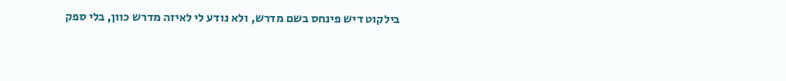בילקוט דיש פינחס בשם מדרש, ולא נודע לי לאיזה מדרש כוון, בלי ספק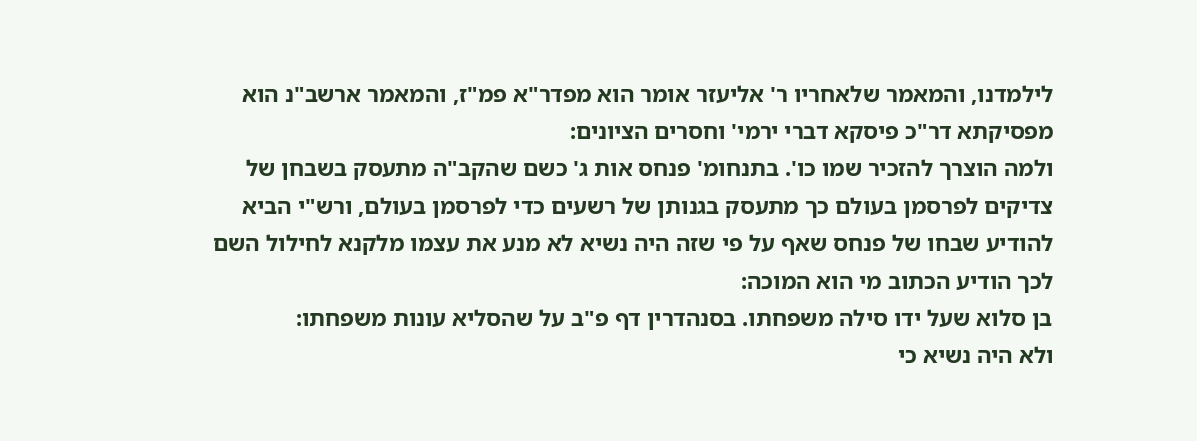לילמדנו, והמאמר שלאחריו ר' אליעזר אומר הוא מפדר"א פמ"ז, והמאמר ארשב"נ הוא מפסיקתא דר"כ פיסקא דברי ירמי' וחסרים הציונים:
ולמה הוצרך להזכיר שמו כו'. בתנחומ' פנחס אות ג' כשם שהקב"ה מתעסק בשבחן של צדיקים לפרסמן בעולם כך מתעסק בגנותן של רשעים כדי לפרסמן בעולם, ורש"י הביא להודיע שבחו של פנחס שאף על פי שזה היה נשיא לא מנע את עצמו מלקנא לחילול השם לכך הודיע הכתוב מי הוא המוכה:
בן סלוא שעל ידו סילה משפחתו. בסנהדרין דף פ"ב על שהסליא עונות משפחתו:
ולא היה נשיא כי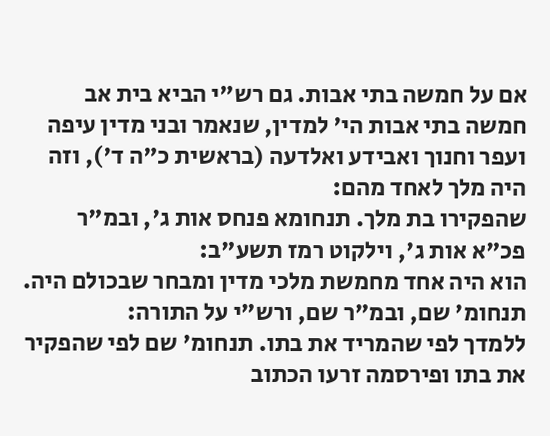אם על חמשה בתי אבות. גם רש"י הביא בית אב חמשה בתי אבות הי' למדין, שנאמר ובני מדין עיפה ועפר וחנוך ואבידע ואלדעה (בראשית כ"ה ד'), וזה היה מלך לאחד מהם:
שהפקירו בת מלך. תנחומא פנחס אות ג', ובמ"ר פכ"א אות ג', וילקוט רמז תשע"ב:
הוא היה אחד מחמשת מלכי מדין ומבחר שבכולם היה. תנחומ' שם, ובמ"ר שם, ורש"י על התורה:
ללמדך לפי שהמריד את בתו. תנחומ' שם לפי שהפקיר את בתו ופירסמה זרעו הכתוב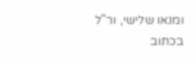ומנאו שלישי, ור"ל בכתוב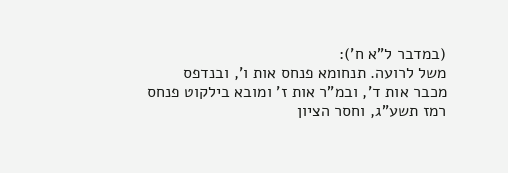(במדבר ל"א ח'):
משל לרועה. תנחומא פנחס אות ו', ובנדפס מכבר אות ד', ובמ"ר אות ז' ומובא בילקוט פנחס רמז תשע"ג, וחסר הציון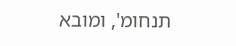תנחומ', ומובא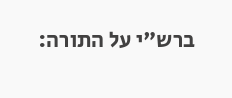ברש"י על התורה: